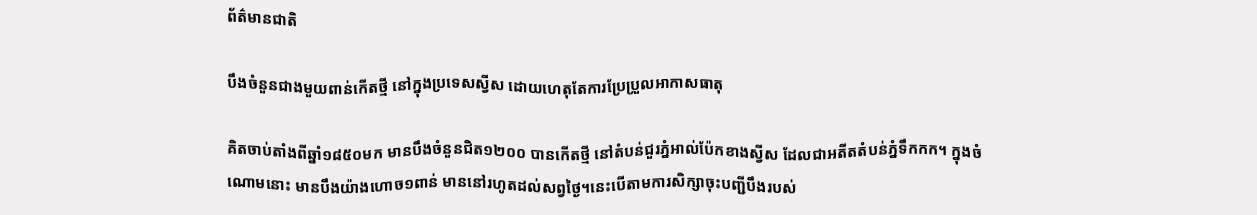ព័ត៌មានជាតិ

បឹងចំនួនជាងមួយពាន់កើតថ្មី នៅក្នុងប្រទេសស្វីស ដោយហេតុតែការប្រែប្រួលអាកាសធាតុ

គិតចាប់តាំងពីឆ្នាំ១៨៥០មក មានបឹងចំនួនជិត១២០០ បានកើតថ្មី នៅតំបន់ជួរភ្នំអាល់ប៉ែកខាងស្វីស ដែលជាអតីតតំបន់ភ្នំទឹកកក។ ក្នុងចំណោមនោះ មានបឹងយ៉ាងហោច១ពាន់ មាននៅរហូតដល់សព្វថ្ងៃ។នេះបើតាមការសិក្សាចុះបញ្ជីបឹងរបស់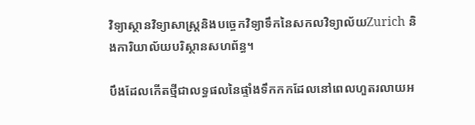វិទ្យាស្ថានវិទ្យាសាស្ត្រនិងបច្ចេកវិទ្យាទឹកនៃសកលវិទ្យាល័យZurich និងការិយាល័យបរិស្ថានសហព័ន្ធ។

បឹងដែលកើតថ្មីជាលទ្ធផលនៃផ្ទាំងទឹកកកដែលនៅពេលហួតរលាយអ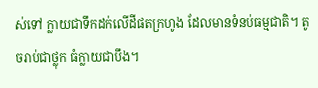ស់ទៅ ក្លាយជាទឹកដក់លើដីផតក្រហូង ដែលមានទំនប់ធម្មជាតិ។ តូចរាប់ជាថ្លុក ធំក្លាយជាបឹង។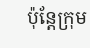ប៉ុន្តែក្រុម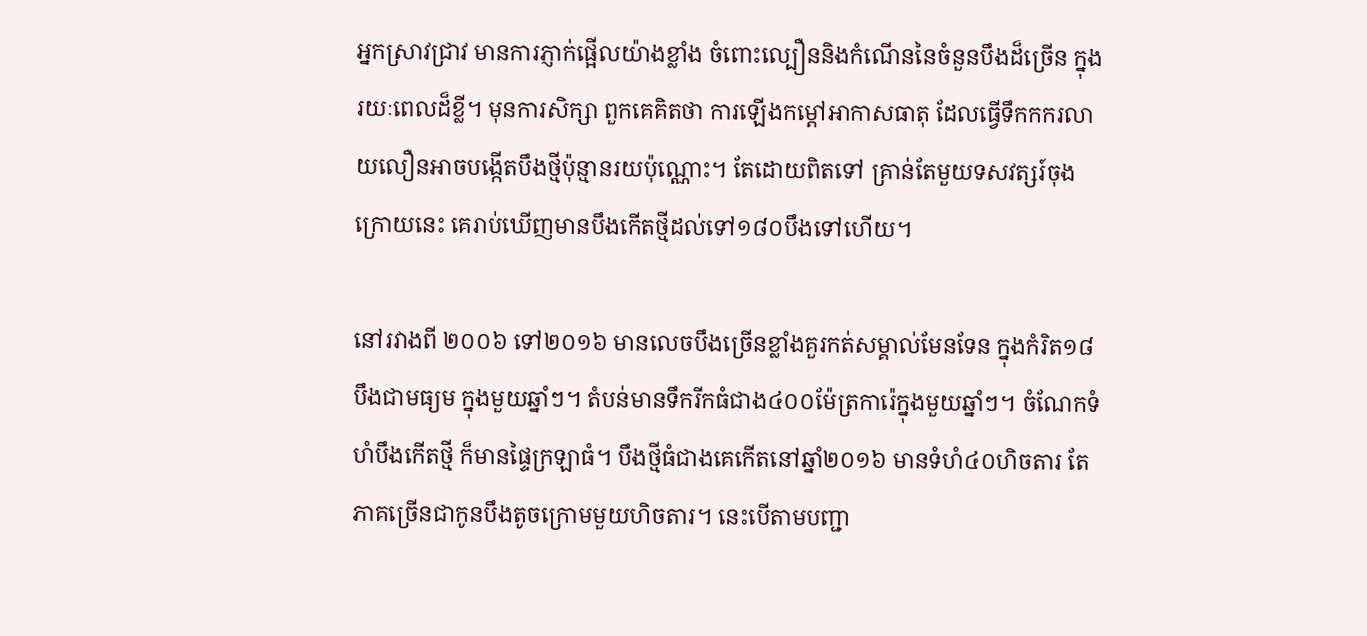អ្នកស្រាវជ្រាវ មានការភ្ញាក់ផ្អើលយ៉ាងខ្លាំង ចំពោះល្បឿននិងកំណើននៃចំនួនបឹងដ៏ច្រើន ក្នុងរយៈពេលដ៏ខ្លី។ មុនការសិក្សា ពួកគេគិតថា ការឡើងកម្តៅអាកាសធាតុ ដែលធ្វើទឹកកករលាយលឿនអាចបង្កើតបឹងថ្មីប៉ុន្មានរយប៉ុណ្ណោះ។ តែដោយពិតទៅ គ្រាន់តែមួយទសវត្សរ៍ចុងក្រោយនេះ គេរាប់ឃើញមានបឹងកើតថ្មីដល់ទៅ១៨០បឹងទៅហើយ។

នៅរវាងពី ២០០៦ ទៅ២០១៦ មានលេចបឹងច្រើនខ្លាំងគួរកត់សម្គាល់មែនទែន ក្នុងកំរិត១៨បឹងជាមធ្យម ក្នុងមួយឆ្នាំៗ។ តំបន់មានទឹករីកធំជាង៤០០ម៉ែត្រការ៉េក្នុងមួយឆ្នាំៗ។ ចំណែកទំហំបឹងកើតថ្មី ក៏មានផ្ទៃក្រឡាធំ។ បឹងថ្មីធំជាងគេកើតនៅឆ្នាំ២០១៦ មានទំហំ៤០ហិចតារ តែភាគច្រើនជាកូនបឹងតូចក្រោមមួយហិចតារ។ នេះបើតាមបញ្ជា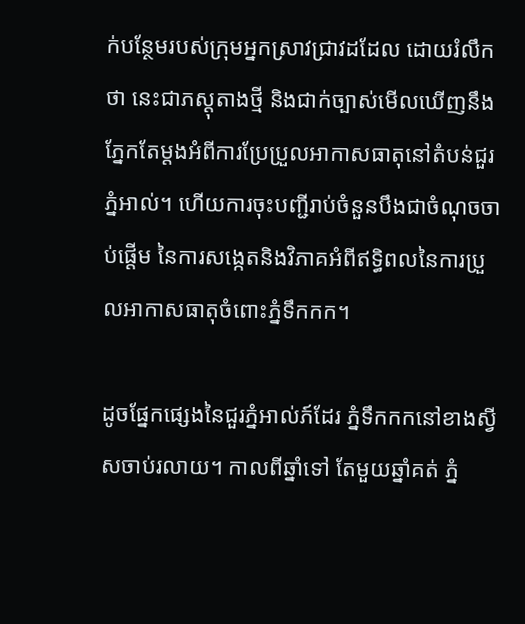ក់បន្ថែមរបស់ក្រុមអ្នកស្រាវជ្រាវដដែល ដោយរំលឹកថា នេះជាភស្តុតាងថ្មី និងជាក់ច្បាស់មើលឃើញនឹងភ្នែកតែម្តងអំពីការប្រែប្រួលអាកាសធាតុនៅតំបន់ជួរភ្នំអាល់។ ហើយការចុះបញ្ជីរាប់ចំនួនបឹងជាចំណុចចាប់ផ្តើម នៃការសង្កេតនិងវិភាគអំពីឥទ្ធិពលនៃការប្រួលអាកាសធាតុចំពោះភ្នំទឹកកក។

ដូចផ្នែកផ្សេងនៃជួរភ្នំអាល់ភ៍ដែរ ភ្នំទឹកកកនៅខាងស្វីសចាប់រលាយ។ កាលពីឆ្នាំទៅ តែមួយឆ្នាំគត់ ភ្នំ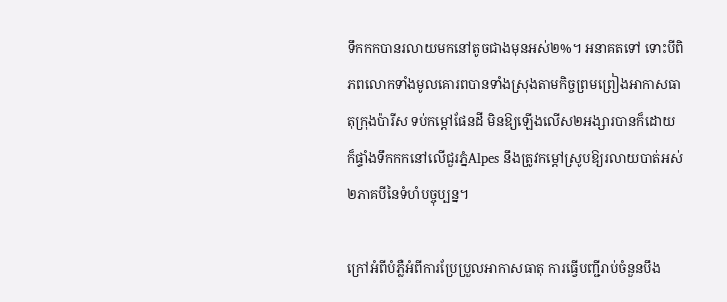ទឹកកកបានរលាយមកនៅតូចជាងមុនអស់២%។ អនាគតទៅ ទោះបីពិភពលោកទាំងមូលគោរពបានទាំងស្រុងតាមកិច្ចព្រមព្រៀងអាកាសធាតុក្រុងប៉ារីស ទប់កម្តៅផែនដី មិនឱ្យឡើងលើស២អង្សារបានក៏ដោយ ក៏ផ្ទាំងទឹកកកនៅលើជួរភ្នំAlpes នឹងត្រូវកម្តៅស្រូបឱ្យរលាយបាត់អស់២ភាគបីនៃទំហំបច្ចុប្បន្ន។

ក្រៅអំពីបំភ្លឺអំពីការប្រែប្រួលអាកាសធាតុ ការធ្វើបញ្ជីរាប់ចំនួនបឹង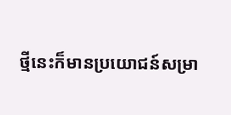ថ្មីនេះក៏មានប្រយោជន៍សម្រា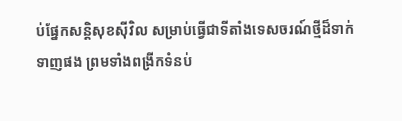ប់ផ្នែកសន្តិសុខស៊ីវិល សម្រាប់ធ្វើជាទីតាំងទេសចរណ៍ថ្មីដ៏ទាក់ទាញផង ព្រមទាំងពង្រីកទំនប់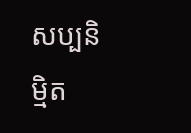សប្បនិម្មិត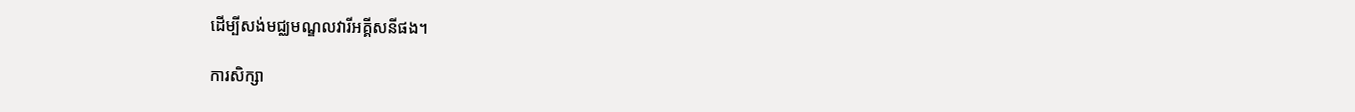ដើម្បីសង់មជ្ឈមណ្ឌលវារីអគ្គីសនីផង។

ការសិក្សា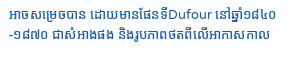អាចសម្រេចបាន ដោយមានផែនទីDufour នៅឆ្នាំ១៨៤០-១៨៧០ ជាសំអាងផង និងរូបភាពថតពីលើអាកាសកាល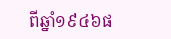ពីឆ្នាំ១៩៤៦ផ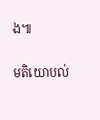ង៕

មតិយោបល់